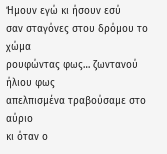Ήμουν εγώ κι ήσουν εσύ
σαν σταγόνες στου δρόμου το χώμα
ρουφώντας φως… ζωντανού ήλιου φως
απελπισμένα τραβούσαμε στο αύριο
κι όταν ο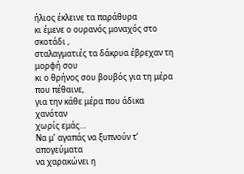ήλιος έκλεινε τα παράθυρα
κι έμενε ο ουρανός μοναχός στο σκοτάδι ,
σταλαγματιές τα δάκρυα έβρεχαν τη μορφή σου
κι ο θρήνος σου βουβός για τη μέρα που πέθαινε,
για την κάθε μέρα που άδικα χανόταν
χωρίς εμάς…
Nα μ’ αγαπάς να ξυπνούν τ’ απογεύματα
να χαρακώνει η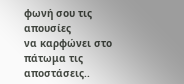φωνή σου τις απουσίες
να καρφώνει στο πάτωμα τις αποστάσεις..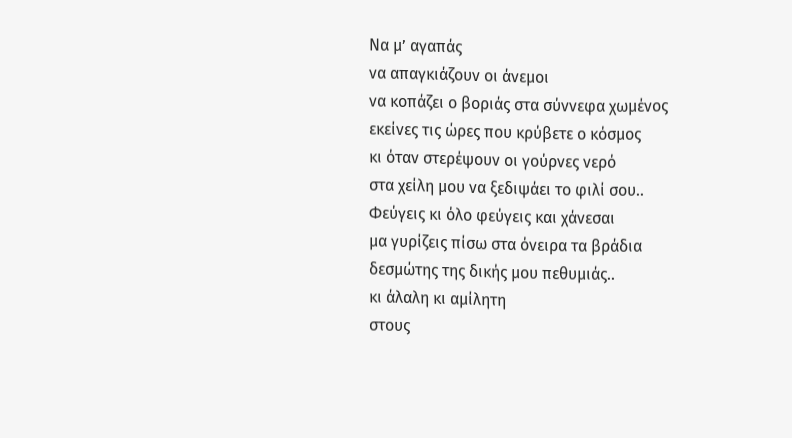Να μ’ αγαπάς
να απαγκιάζουν οι άνεμοι
να κοπάζει ο βοριάς στα σύννεφα χωμένος
εκείνες τις ώρες που κρύβετε ο κόσμος
κι όταν στερέψουν οι γούρνες νερό
στα χείλη μου να ξεδιψάει το φιλί σου..
Φεύγεις κι όλο φεύγεις και χάνεσαι
μα γυρίζεις πίσω στα όνειρα τα βράδια
δεσμώτης της δικής μου πεθυμιάς..
κι άλαλη κι αμίλητη
στους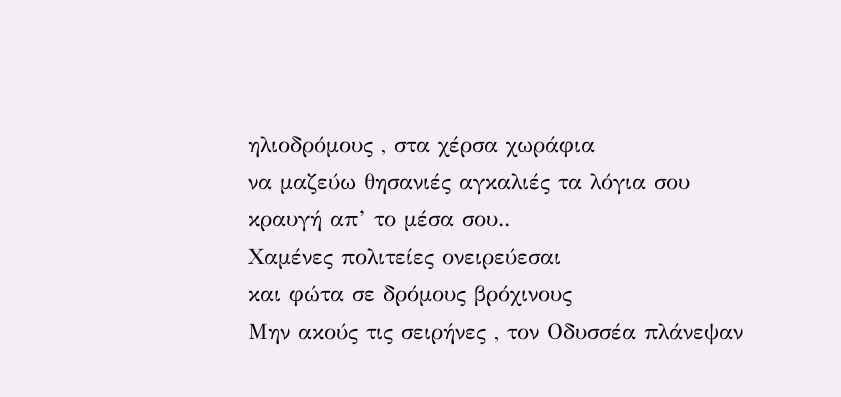ηλιοδρόμους , στα χέρσα χωράφια
να μαζεύω θησανιές αγκαλιές τα λόγια σου
κραυγή απ’ το μέσα σου..
Χαμένες πολιτείες ονειρεύεσαι
και φώτα σε δρόμους βρόχινους
Μην ακούς τις σειρήνες , τον Οδυσσέα πλάνεψαν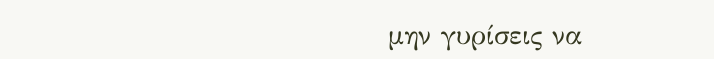μην γυρίσεις να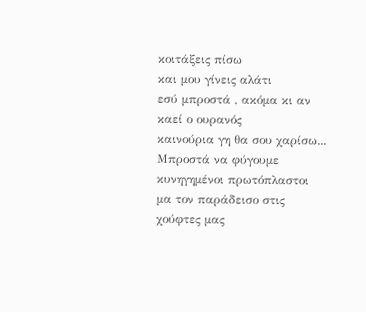κοιτάξεις πίσω
και μου γίνεις αλάτι
εσύ μπροστά , ακόμα κι αν καεί ο ουρανός
καινούρια γη θα σου χαρίσω...
Μπροστά να φύγουμε
κυνηγημένοι πρωτόπλαστοι
μα τον παράδεισο στις χούφτες μας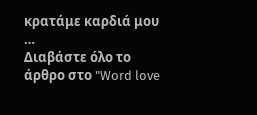κρατάμε καρδιά μου …
Διαβάστε όλο το άρθρο στο "Word love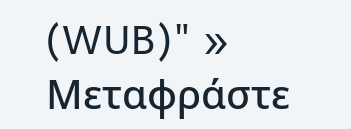(WUB)" »
Μεταφράστε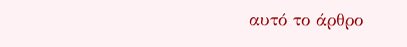αυτό το άρθρο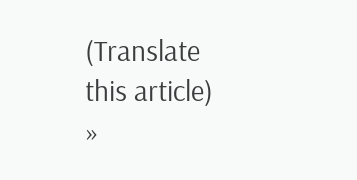(Translate this article) »